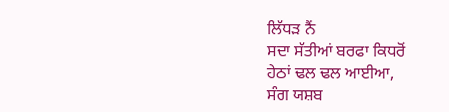ਲਿੱਧੜ ਨੈਂ
ਸਦਾ ਸੱਤੀਆਂ ਬਰਫਾ ਕਿਧਰੋਂ
ਹੇਠਾਂ ਢਲ ਢਲ ਆਈਆ,
ਸੰਗ ਯਸ਼ਬ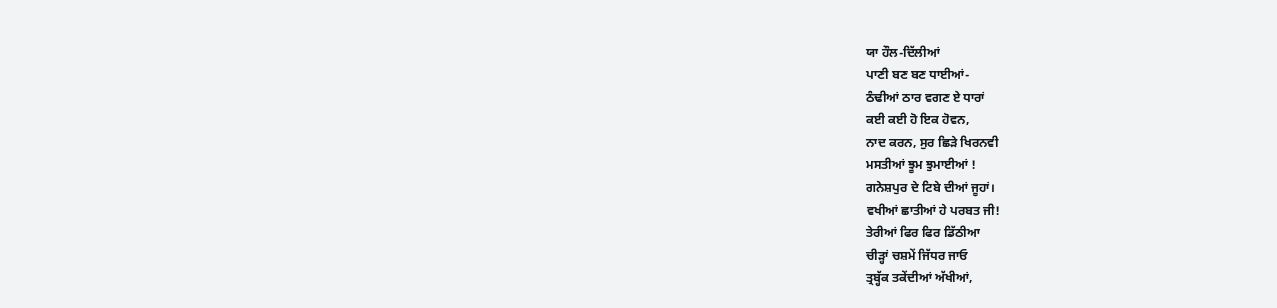ਯਾ ਹੌਲ-ਦਿੱਲੀਆਂ
ਪਾਣੀ ਬਣ ਬਣ ਧਾਈਆਂ-
ਠੰਢੀਆਂ ਠਾਰ ਵਗਣ ਏ ਧਾਰਾਂ
ਕਈ ਕਈ ਹੋ ਇਕ ਹੋਵਨ,
ਨਾਦ ਕਰਨ, ਸੁਰ ਛਿੜੇ ਖਿਰਨਵੀ
ਮਸਤੀਆਂ ਝੂਮ ਝੁਮਾਈਆਂ !
ਗਨੇਸ਼ਪੁਰ ਦੇ ਟਿਬੇ ਦੀਆਂ ਜੂਹਾਂ।
ਵਖੀਆਂ ਛਾਤੀਆਂ ਹੇ ਪਰਬਤ ਜੀ!
ਤੇਰੀਆਂ ਫਿਰ ਫਿਰ ਡਿੱਠੀਆ
ਚੀੜ੍ਹਾਂ ਚਸ਼ਮੇਂ ਜਿੱਧਰ ਜਾਓ
ਤ੍ਰਬ੍ਹੱਕ ਤਕੇਂਦੀਆਂ ਅੱਖੀਆਂ,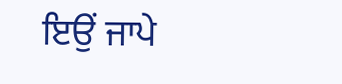ਇਉਂ ਜਾਪੇ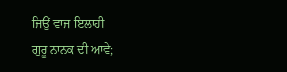ਜਿਉਂ ਵਾਜ ਇਲਾਹੀ
ਗੁਰੂ ਨਾਨਕ ਦੀ ਆਵੇ;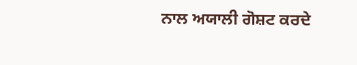ਨਾਲ ਅਯਾਲੀ ਗੋਸ਼ਟ ਕਰਦੇ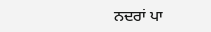ਨਦਰਾਂ ਪਾ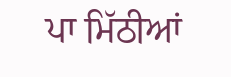ਪਾ ਮਿੱਠੀਆਂ